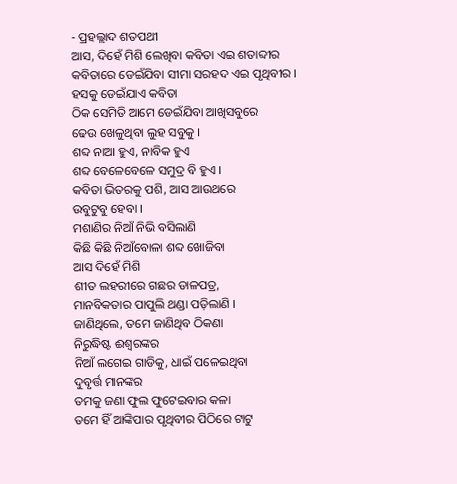- ପ୍ରହଲ୍ଲାଦ ଶତପଥୀ
ଆସ, ଦିହେଁ ମିଶି ଲେଖିବା କବିତା ଏଇ ଶତାବ୍ଦୀର
କବିତାରେ ଡେଇଁଯିବା ସୀମା ସରହଦ ଏଇ ପୃଥିବୀର ।
ହସକୁ ଡେଇଁଯାଏ କବିତା
ଠିକ ସେମିତି ଆମେ ଡେଇଁଯିବା ଆଖିସବୁରେ
ଢେଉ ଖେଳୁଥିବା ଲୁହ ସବୁକୁ ।
ଶବ୍ଦ ନାଆ ହୁଏ, ନାବିକ ହୁଏ
ଶବ୍ଦ ବେଳେବେଳେ ସମୁଦ୍ର ବି ହୁଏ ।
କବିତା ଭିତରକୁ ପଶି, ଆସ ଆଉଥରେ
ଉବୁଟୁବୁ ହେବା ।
ମଶାଣିର ନିଆଁ ନିଭି ବସିଲାଣି
କିଛି କିଛି ନିଆଁବୋଳା ଶବ୍ଦ ଖୋଜିବା
ଆସ ଦିହେଁ ମିଶି
ଶୀତ ଲହରୀରେ ଗଛର ଡାଳପତ୍ର,
ମାନବିକତାର ପାପୁଲି ଥଣ୍ଡା ପଡ଼ିଲାଣି ।
ଜାଣିଥିଲେ, ତମେ ଜାଣିଥିବ ଠିକଣା
ନିରୁଦ୍ଧିଷ୍ଟ ଈଶ୍ୱରଙ୍କର
ନିଆଁ ଲଗେଇ ଗାଡିକୁ, ଧାଇଁ ପଳେଇଥିବା
ଦୁବୃର୍ତ୍ତ ମାନଙ୍କର
ତମକୁ ଜଣା ଫୁଲ ଫୁଟେଇବାର କଳା
ତମେ ହିଁ ଆଙ୍କିପାର ପୃଥିବୀର ପିଠିରେ ଟାଟୁ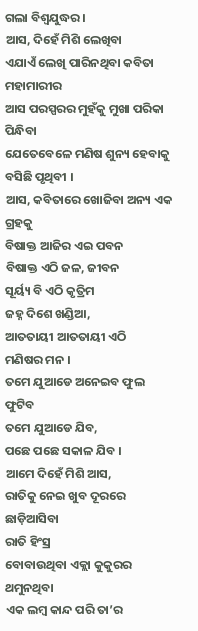ଗଲା ବିଶ୍ୱଯୁଦ୍ଧର ।
ଆସ, ଦିହେଁ ମିଶି ଲେଖିବା
ଏଯାଏଁ ଲେଖି ପାରିନଥିବା କବିତା ମହାମାରୀର
ଆସ ପରସ୍ପରର ମୁହଁକୁ ମୁଖା ପରିକା ପିନ୍ଧିବା
ଯେତେବେଳେ ମଣିଷ ଶୁନ୍ୟ ହେବାକୁ ବସିଛି ପୃଥିବୀ ।
ଆସ, କବିତାରେ ଖୋଜିବା ଅନ୍ୟ ଏକ ଗ୍ରହକୁ
ବିଷାକ୍ତ ଆଜିର ଏଇ ପବନ
ବିଷାକ୍ତ ଏଠି ଜଳ, ଜୀବନ
ସୂର୍ୟ୍ୟ ବି ଏଠି କୃତ୍ରିମ
ଜହ୍ନ ଦିଶେ ଖଣ୍ଡିଆ,
ଆତତାୟୀ ଆତତାୟୀ ଏଠି
ମଣିଷର ମନ ।
ତମେ ଯୁଆଡେ ଅନେଇବ ଫୁଲ ଫୁଟିବ
ତମେ ଯୁଆଡେ ଯିବ,
ପଛେ ପଛେ ସକାଳ ଯିବ ।
ଆମେ ଦିହେଁ ମିଶି ଆସ,
ରାତିକୁ ନେଇ ଖୁବ ଦୂରରେ ଛାଡ଼ିଆସିବା
ରାତି ହିଂସ୍ର
ବୋବାଉଥିବା ଏକ୍ଲା କୁକୁରର ଥମୁନଥିବା
ଏକ ଲମ୍ବ କାନ୍ଦ ପରି ତା’ର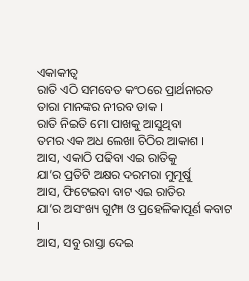ଏକାକୀତ୍ୱ
ରାତି ଏଠି ସମବେତ କଂଠରେ ପ୍ରାର୍ଥନାରତ
ତାରା ମାନଙ୍କର ନୀରବ ଡାକ ।
ରାତି ନିଇତି ମୋ ପାଖକୁ ଆସୁଥିବା
ତମର ଏକ ଅଧ ଲେଖା ଚିଠିର ଆକାଶ ।
ଆସ, ଏକାଠି ପଢିବା ଏଇ ରାତିକୁ
ଯା’ର ପ୍ରତିଟି ଅକ୍ଷର ଦରମରା ମୁମୂର୍ଷୁ
ଆସ, ଫିଟେଇବା ବାଟ ଏଇ ରାତିର
ଯା’ର ଅସଂଖ୍ୟ ଗୁମ୍ଫା ଓ ପ୍ରହେଳିକାପୂର୍ଣ କବାଟ ।
ଆସ, ସବୁ ରାସ୍ତା ଦେଇ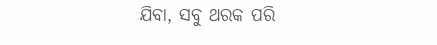ଯିବା, ସବୁ ଥରକ ପରି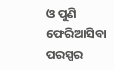ଓ ପୁଣି ଫେରିଆସିବା ପରସ୍ପର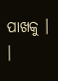ପାଖକୁ । ।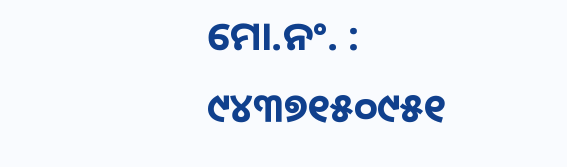ମୋ.ନଂ. : ୯୪୩୭୧୫୦୯୫୧